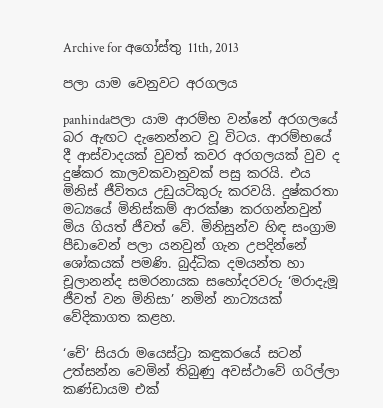Archive for අගෝස්තු 11th, 2013

පලා යාම වෙනුවට අරගලය

panhindaපලා යාම ආරම්භ වන්නේ අරගලයේ බර ඇඟට දැනෙන්නට වූ විටය. ආරම්භයේ දී ආස්වාදයක් වුවත් කවර අරගලයක් වුව ද දුෂ්කර කාලවකවානුවක් පසු කරයි. එය මිනිස් ජීවිතය උඩුයටිකුරු කරවයි. දුෂ්කරතා මධ්‍යයේ මිනිස්කම් ආරක්ෂා කරගන්නවුන් මිය ගියත් ජීවත් වේ. මිනිසුන්ව හිඳ සංග්‍රාම පීඩාවෙන් පලා යනවුන් ගැන උපදින්නේ ශෝකයක් පමණි. බුද්ධික දමයන්ත හා චූලානන්ද සමරනායක සහෝදරවරු ‘මරාදැමූ ජීවත් වන මිනිසා’ නමින් නාට්‍යයක් වේදිකාගත කළහ.

‘චේ’ සියරා මයෙස්ට්‍රා කඳුකරයේ සටන් උත්සන්න වෙමින් තිබුණු අවස්ථාවේ ගරිල්ලා කණ්ඩායම එක්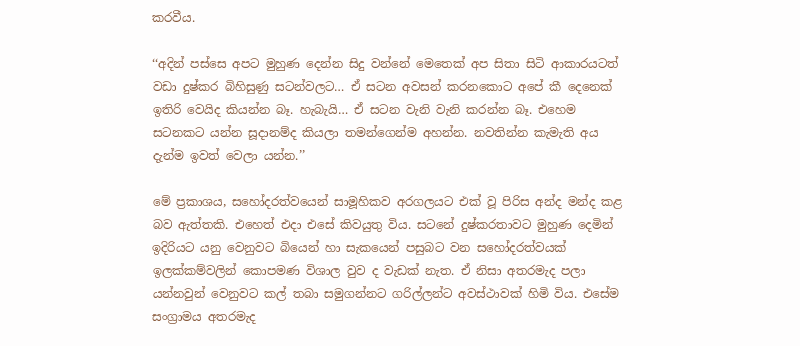කරවීය.

‘‘අදින් පස්සෙ අපට මුහුණ දෙන්න සිදු වන්නේ මෙතෙක් අප සිතා සිටි ආකාරයටත් වඩා දුෂ්කර බිහිසුණු සටන්වලට… ඒ සටන අවසන් කරනකොට අපේ කී දෙනෙක් ඉතිරි වෙයිද කියන්න බෑ. හැබැයි… ඒ සටන වැනි වැනි කරන්න බෑ. එහෙම සටනකට යන්න සූදානම්ද කියලා තමන්ගෙන්ම අහන්න. නවතින්න කැමැති අය දැන්ම ඉවත් වෙලා යන්න.’’

මේ ප්‍රකාශය, සහෝදරත්වයෙන් සාමූහිකව අරගලයට එක් වූ පිරිස අන්ද මන්ද කළ බව ඇත්තකි. එහෙත් එදා එසේ කිවයුතු විය. සටනේ දුෂ්කරතාවට මුහුණ දෙමින් ඉදිරියට යනු වෙනුවට බියෙන් හා සැකයෙන් පසුබට වන සහෝදරත්වයක් ඉලක්කම්වලින් කොපමණ විශාල වුව ද වැඩක් නැත. ඒ නිසා අතරමැද පලා යන්නවුන් වෙනුවට කල් තබා සමුගන්නට ගරිල්ලන්ට අවස්ථාවක් හිමි විය. එසේම සංග්‍රාමය අතරමැද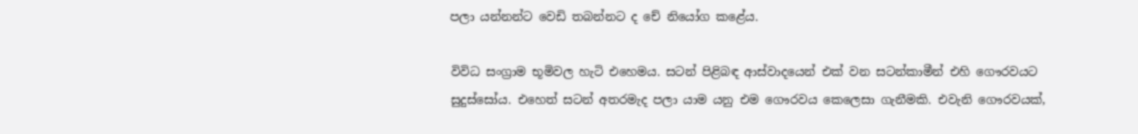පලා යන්නන්ට වෙඩි තබන්නට ද චේ නියෝග කළේය.

විවිධ සංග්‍රාම භූමිවල හැටි එහෙමය. සටන් පිළිබඳ ආස්වාදයෙන් එක් වන සටන්කාමීන් එහි ගෞරවයට සුදුස්සෝය. එහෙත් සටන් අතරමැද පලා යාම යනු එම ගෞරවය කෙලෙසා ගැනීමකි. එවැනි ගෞරවයක්,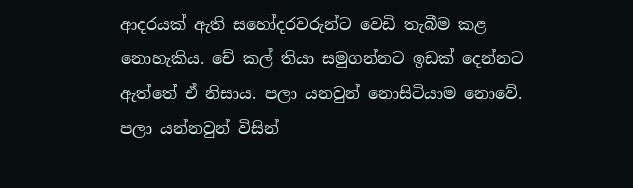ආදරයක් ඇති සහෝදරවරුන්ට වෙඩි තැබීම කළ නොහැකිය. චේ කල් තියා සමුගන්නට ඉඩක් දෙන්නට ඇත්තේ ඒ නිසාය. පලා යනවුන් නොසිටියාම නොවේ.
පලා යන්නවුන් විසින්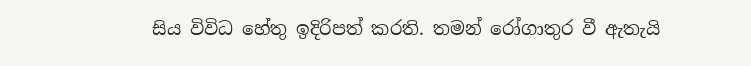සිය විවිධ හේතු ඉදිරිපත් කරති. තමන් රෝගාතුර වී ඇතැයි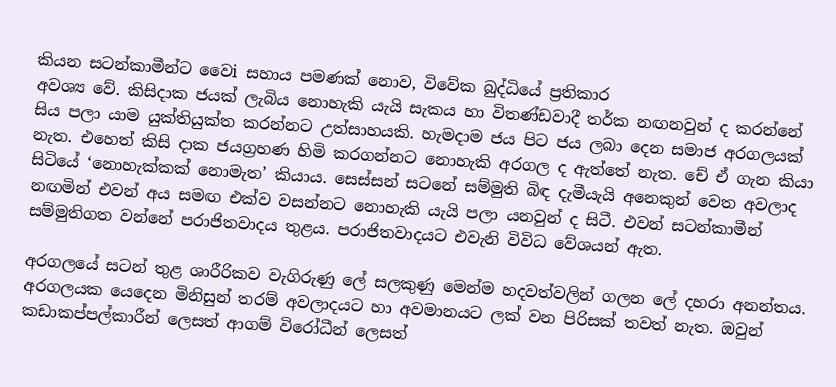කියන සටන්කාමීන්ට වෛi සහාය පමණක් නොව, විවේක බුද්ධියේ ප්‍රතිකාර
අවශ්‍ය වේ. කිසිදාක ජයක් ලැබිය නොහැකි යැයි සැකය හා විතණ්ඩවාදී තර්ක නඟනවුන් ද කරන්නේ සිය පලා යාම යුක්තියුක්ත කරන්නට උත්සාහයකි. හැමදාම ජය පිට ජය ලබා දෙන සමාජ අරගලයක් නැත. එහෙත් කිසි දාක ජයග්‍රහණ හිමි කරගන්නට නොහැකි අරගල ද ඇත්තේ නැත. චේ ඒ ගැන කියා සිටියේ ‘නොහැක්කක් නොමැත’ කියාය. සෙස්සන් සටනේ සම්මුති බිඳ දැමීයැයි අනෙකුන් වෙත අවලාද නඟමින් එවන් අය සමඟ එක්ව වසන්නට නොහැකි යැයි පලා යනවුන් ද සිටී. එවන් සටන්කාමීන් සම්මුතිගත වන්නේ පරාජිතවාදය තුළය. පරාජිතවාදයට එවැනි විවිධ වේශයන් ඇත.

අරගලයේ සටන් තුළ ශාරීරිකව වැගිරුණු ලේ සලකුණු මෙන්ම හදවත්වලින් ගලන ලේ දහරා අනන්තය. අරගලයක යෙදෙන මිනිසුන් තරම් අවලාදයට හා අවමානයට ලක් වන පිරිසක් තවත් නැත. ඔවුන් කඩාකප්පල්කාරීන් ලෙසත් ආගම් විරෝධීන් ලෙසත්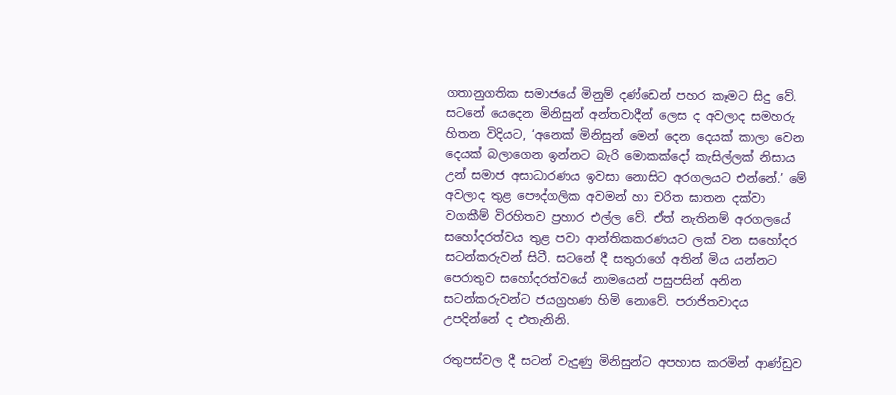ගතානුගතික සමාජයේ මිනුම් දණ්ඩෙන් පහර කෑමට සිදු වේ. සටනේ යෙදෙන මිනිසුන් අන්තවාදීන් ලෙස ද අවලාද සමහරු හිතන විදියට, ‘අනෙක් මිනිසුන් මෙන් දෙන දෙයක් කාලා වෙන දෙයක් බලාගෙන ඉන්නට බැරි මොකක්දෝ කැසිල්ලක් නිසාය උන් සමාජ අසාධාරණය ඉවසා නොසිට අරගලයට එන්නේ.’ මේ අවලාද තුළ පෞද්ගලික අවමන් හා චරිත ඝාතන දක්වා වගකීම් විරහිතව ප්‍රහාර එල්ල වේ. ඒත් නැතිනම් අරගලයේ සහෝදරත්වය තුළ පවා ආන්තිකකරණයට ලක් වන සහෝදර සටන්කරුවන් සිටී. සටනේ දී සතුරාගේ අතින් මිය යන්නට පෙරාතුව සහෝදරත්වයේ නාමයෙන් පසුපසින් අනින සටන්කරුවන්ට ජයග්‍රහණ හිමි නොවේ. පරාජිතවාදය උපදින්නේ ද එතැනිනි.

රතුපස්වල දී සටන් වැදුණු මිනිසුන්ට අපහාස කරමින් ආණ්ඩුව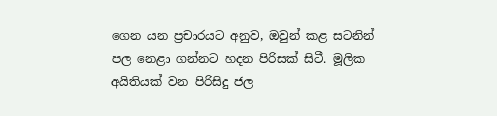ගෙන යන ප්‍රචාරයට අනුව, ඔවුන් කළ සටනින් පල නෙළා ගන්නට හදන පිරිසක් සිටී. මූලික අයිතියක් වන පිරිසිදු ජල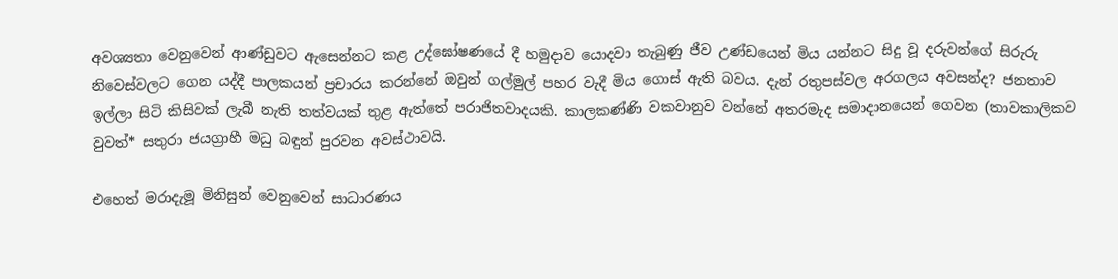අවශ්‍යතා වෙනුවෙන් ආණ්ඩුවට ඇසෙන්නට කළ උද්ඝෝෂණයේ දී හමුදාව යොදවා තැබුණු ජීව උණ්ඩයෙන් මිය යන්නට සිදු වූ දරුවන්ගේ සිරුරු නිවෙස්වලට ගෙන යද්දී පාලකයන් ප්‍රචාරය කරන්නේ ඔවුන් ගල්මුල් පහර වැදී මිය ගොස් ඇති බවය. දැන් රතුපස්වල අරගලය අවසන්ද? ජනතාව ඉල්ලා සිටි කිසිවක් ලැබී නැති තත්වයක් තුළ ඇත්තේ පරාජිතවාදයකි. කාලකණ්ණි වකවානුව වන්නේ අතරමැද සමාදානයෙන් ගෙවන (තාවකාලිකව වුවත්* සතුරා ජයග්‍රාහී මධු බඳුන් පුරවන අවස්ථාවයි.

එහෙත් මරාදැමූ මිනිසුන් වෙනුවෙන් සාධාරණය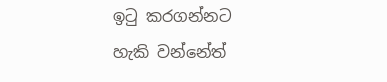ඉටු කරගන්නට හැකි වන්නේත්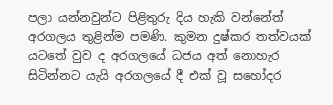පලා යන්නවුන්ට පිළිතුරු දිය හැකි වන්නේත් අරගලය තුළින්ම පමණි. කුමන දුෂ්කර තත්වයක් යටතේ වුව ද අරගලයේ ධජය අත් නොහැර සිටින්නට යැයි අරගලයේ දී එක් වූ සහෝදර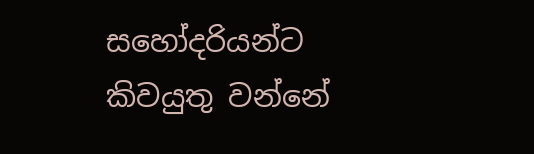සහෝදරියන්ට කිවයුතු වන්නේ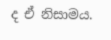ද ඒ නිසාමය.